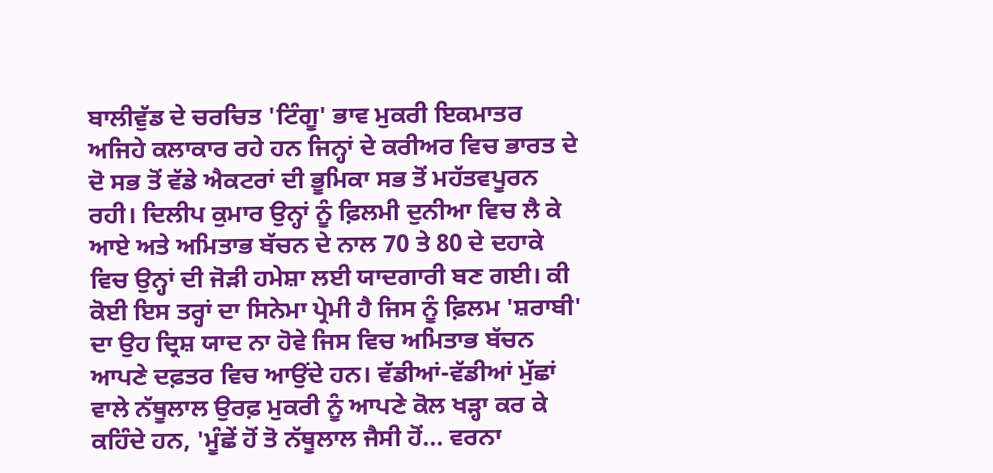ਬਾਲੀਵੁੱਡ ਦੇ ਚਰਚਿਤ 'ਟਿੰਗੂ' ਭਾਵ ਮੁਕਰੀ ਇਕਮਾਤਰ ਅਜਿਹੇ ਕਲਾਕਾਰ ਰਹੇ ਹਨ ਜਿਨ੍ਹਾਂ ਦੇ ਕਰੀਅਰ ਵਿਚ ਭਾਰਤ ਦੇ ਦੋ ਸਭ ਤੋਂ ਵੱਡੇ ਐਕਟਰਾਂ ਦੀ ਭੂਮਿਕਾ ਸਭ ਤੋਂ ਮਹੱਤਵਪੂਰਨ ਰਹੀ। ਦਿਲੀਪ ਕੁਮਾਰ ਉਨ੍ਹਾਂ ਨੂੰ ਫ਼ਿਲਮੀ ਦੁਨੀਆ ਵਿਚ ਲੈ ਕੇ ਆਏ ਅਤੇ ਅਮਿਤਾਭ ਬੱਚਨ ਦੇ ਨਾਲ 70 ਤੇ 80 ਦੇ ਦਹਾਕੇ ਵਿਚ ਉਨ੍ਹਾਂ ਦੀ ਜੋੜੀ ਹਮੇਸ਼ਾ ਲਈ ਯਾਦਗਾਰੀ ਬਣ ਗਈ। ਕੀ ਕੋਈ ਇਸ ਤਰ੍ਹਾਂ ਦਾ ਸਿਨੇਮਾ ਪ੍ਰੇਮੀ ਹੈ ਜਿਸ ਨੂੰ ਫ਼ਿਲਮ 'ਸ਼ਰਾਬੀ' ਦਾ ਉਹ ਦ੍ਰਿਸ਼ ਯਾਦ ਨਾ ਹੋਵੇ ਜਿਸ ਵਿਚ ਅਮਿਤਾਭ ਬੱਚਨ ਆਪਣੇ ਦਫ਼ਤਰ ਵਿਚ ਆਉਂਦੇ ਹਨ। ਵੱਡੀਆਂ-ਵੱਡੀਆਂ ਮੁੱਛਾਂ ਵਾਲੇ ਨੱਥੂਲਾਲ ਉਰਫ਼ ਮੁਕਰੀ ਨੂੰ ਆਪਣੇ ਕੋਲ ਖੜ੍ਹਾ ਕਰ ਕੇ ਕਹਿੰਦੇ ਹਨ, 'ਮੂੰਛੇਂ ਹੋਂ ਤੋ ਨੱਥੂਲਾਲ ਜੈਸੀ ਹੋਂ... ਵਰਨਾ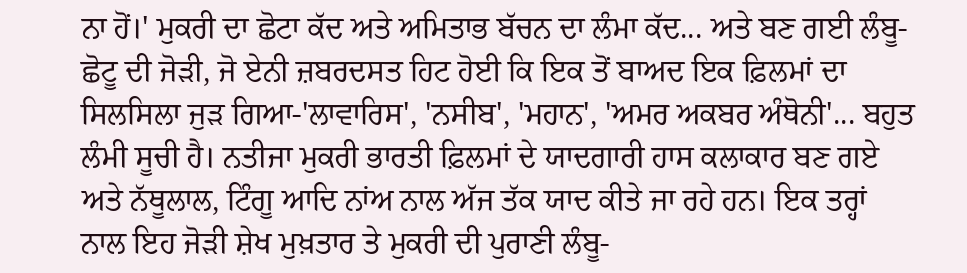ਨਾ ਹੋਂ।' ਮੁਕਰੀ ਦਾ ਛੋਟਾ ਕੱਦ ਅਤੇ ਅਮਿਤਾਭ ਬੱਚਨ ਦਾ ਲੰਮਾ ਕੱਦ... ਅਤੇ ਬਣ ਗਈ ਲੰਬੂ-ਛੋਟੂ ਦੀ ਜੋੜੀ, ਜੋ ਏਨੀ ਜ਼ਬਰਦਸਤ ਹਿਟ ਹੋਈ ਕਿ ਇਕ ਤੋਂ ਬਾਅਦ ਇਕ ਫ਼ਿਲਮਾਂ ਦਾ ਸਿਲਸਿਲਾ ਜੁੜ ਗਿਆ-'ਲਾਵਾਰਿਸ', 'ਨਸੀਬ', 'ਮਹਾਨ', 'ਅਮਰ ਅਕਬਰ ਅੰਥੋਨੀ'... ਬਹੁਤ ਲੰਮੀ ਸੂਚੀ ਹੈ। ਨਤੀਜਾ ਮੁਕਰੀ ਭਾਰਤੀ ਫ਼ਿਲਮਾਂ ਦੇ ਯਾਦਗਾਰੀ ਹਾਸ ਕਲਾਕਾਰ ਬਣ ਗਏ ਅਤੇ ਨੱਥੂਲਾਲ, ਟਿੰਗੂ ਆਦਿ ਨਾਂਅ ਨਾਲ ਅੱਜ ਤੱਕ ਯਾਦ ਕੀਤੇ ਜਾ ਰਹੇ ਹਨ। ਇਕ ਤਰ੍ਹਾਂ ਨਾਲ ਇਹ ਜੋੜੀ ਸ਼ੇਖ ਮੁਖ਼ਤਾਰ ਤੇ ਮੁਕਰੀ ਦੀ ਪੁਰਾਣੀ ਲੰਬੂ-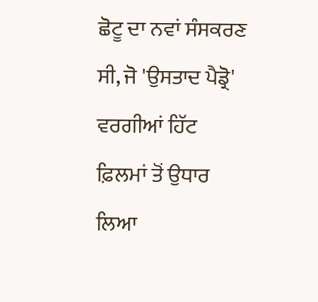ਛੋਟੂ ਦਾ ਨਵਾਂ ਸੰਸਕਰਣ ਸੀ, ਜੋ 'ਉਸਤਾਦ ਪੈਡ੍ਰੋ' ਵਰਗੀਆਂ ਹਿੱਟ ਫ਼ਿਲਮਾਂ ਤੋਂ ਉਧਾਰ ਲਿਆ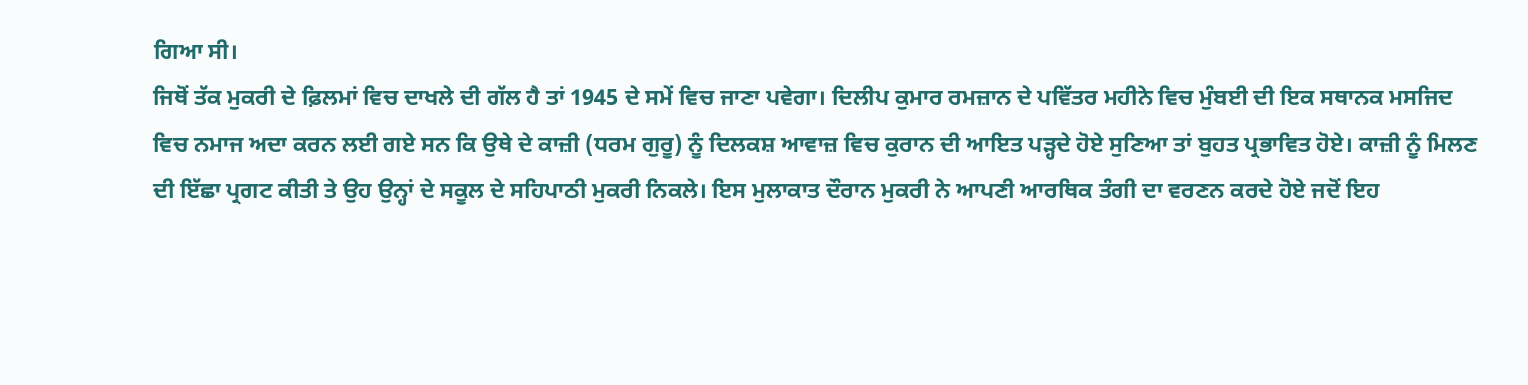ਗਿਆ ਸੀ।
ਜਿਥੋਂ ਤੱਕ ਮੁਕਰੀ ਦੇ ਫ਼ਿਲਮਾਂ ਵਿਚ ਦਾਖਲੇ ਦੀ ਗੱਲ ਹੈ ਤਾਂ 1945 ਦੇ ਸਮੇਂ ਵਿਚ ਜਾਣਾ ਪਵੇਗਾ। ਦਿਲੀਪ ਕੁਮਾਰ ਰਮਜ਼ਾਨ ਦੇ ਪਵਿੱਤਰ ਮਹੀਨੇ ਵਿਚ ਮੁੰਬਈ ਦੀ ਇਕ ਸਥਾਨਕ ਮਸਜਿਦ ਵਿਚ ਨਮਾਜ ਅਦਾ ਕਰਨ ਲਈ ਗਏ ਸਨ ਕਿ ਉਥੇ ਦੇ ਕਾਜ਼ੀ (ਧਰਮ ਗੁਰੂ) ਨੂੰ ਦਿਲਕਸ਼ ਆਵਾਜ਼ ਵਿਚ ਕੁਰਾਨ ਦੀ ਆਇਤ ਪੜ੍ਹਦੇ ਹੋਏ ਸੁਣਿਆ ਤਾਂ ਬੁਹਤ ਪ੍ਰਭਾਵਿਤ ਹੋਏ। ਕਾਜ਼ੀ ਨੂੰ ਮਿਲਣ ਦੀ ਇੱਛਾ ਪ੍ਰਗਟ ਕੀਤੀ ਤੇ ਉਹ ਉਨ੍ਹਾਂ ਦੇ ਸਕੂਲ ਦੇ ਸਹਿਪਾਠੀ ਮੁਕਰੀ ਨਿਕਲੇ। ਇਸ ਮੁਲਾਕਾਤ ਦੌਰਾਨ ਮੁਕਰੀ ਨੇ ਆਪਣੀ ਆਰਥਿਕ ਤੰਗੀ ਦਾ ਵਰਣਨ ਕਰਦੇ ਹੋਏ ਜਦੋਂ ਇਹ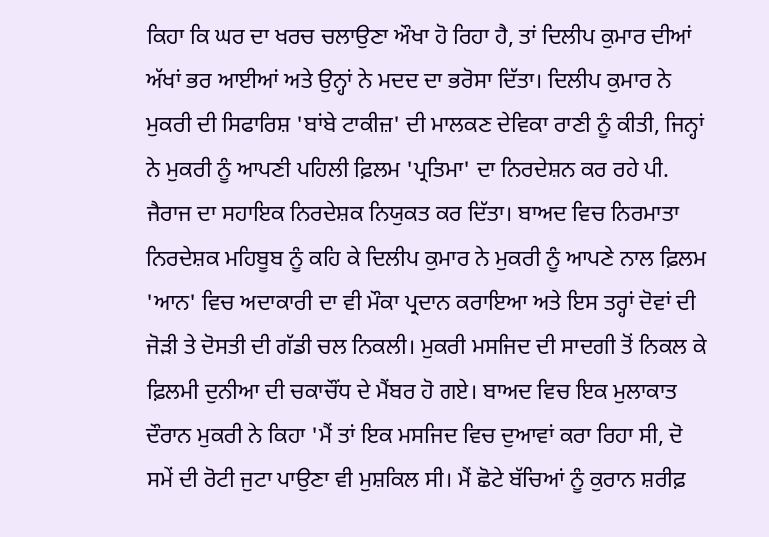ਕਿਹਾ ਕਿ ਘਰ ਦਾ ਖਰਚ ਚਲਾਉਣਾ ਔਖਾ ਹੋ ਰਿਹਾ ਹੈ, ਤਾਂ ਦਿਲੀਪ ਕੁਮਾਰ ਦੀਆਂ ਅੱਖਾਂ ਭਰ ਆਈਆਂ ਅਤੇ ਉਨ੍ਹਾਂ ਨੇ ਮਦਦ ਦਾ ਭਰੋਸਾ ਦਿੱਤਾ। ਦਿਲੀਪ ਕੁਮਾਰ ਨੇ ਮੁਕਰੀ ਦੀ ਸਿਫਾਰਿਸ਼ 'ਬਾਂਬੇ ਟਾਕੀਜ਼' ਦੀ ਮਾਲਕਣ ਦੇਵਿਕਾ ਰਾਣੀ ਨੂੰ ਕੀਤੀ, ਜਿਨ੍ਹਾਂ ਨੇ ਮੁਕਰੀ ਨੂੰ ਆਪਣੀ ਪਹਿਲੀ ਫ਼ਿਲਮ 'ਪ੍ਰਤਿਮਾ' ਦਾ ਨਿਰਦੇਸ਼ਨ ਕਰ ਰਹੇ ਪੀ. ਜੈਰਾਜ ਦਾ ਸਹਾਇਕ ਨਿਰਦੇਸ਼ਕ ਨਿਯੁਕਤ ਕਰ ਦਿੱਤਾ। ਬਾਅਦ ਵਿਚ ਨਿਰਮਾਤਾ ਨਿਰਦੇਸ਼ਕ ਮਹਿਬੂਬ ਨੂੰ ਕਹਿ ਕੇ ਦਿਲੀਪ ਕੁਮਾਰ ਨੇ ਮੁਕਰੀ ਨੂੰ ਆਪਣੇ ਨਾਲ ਫ਼ਿਲਮ 'ਆਨ' ਵਿਚ ਅਦਾਕਾਰੀ ਦਾ ਵੀ ਮੌਕਾ ਪ੍ਰਦਾਨ ਕਰਾਇਆ ਅਤੇ ਇਸ ਤਰ੍ਹਾਂ ਦੋਵਾਂ ਦੀ ਜੋੜੀ ਤੇ ਦੋਸਤੀ ਦੀ ਗੱਡੀ ਚਲ ਨਿਕਲੀ। ਮੁਕਰੀ ਮਸਜਿਦ ਦੀ ਸਾਦਗੀ ਤੋਂ ਨਿਕਲ ਕੇ ਫ਼ਿਲਮੀ ਦੁਨੀਆ ਦੀ ਚਕਾਚੌਂਧ ਦੇ ਮੈਂਬਰ ਹੋ ਗਏ। ਬਾਅਦ ਵਿਚ ਇਕ ਮੁਲਾਕਾਤ ਦੌਰਾਨ ਮੁਕਰੀ ਨੇ ਕਿਹਾ 'ਮੈਂ ਤਾਂ ਇਕ ਮਸਜਿਦ ਵਿਚ ਦੁਆਵਾਂ ਕਰਾ ਰਿਹਾ ਸੀ, ਦੋ ਸਮੇਂ ਦੀ ਰੋਟੀ ਜੁਟਾ ਪਾਉਣਾ ਵੀ ਮੁਸ਼ਕਿਲ ਸੀ। ਮੈਂ ਛੋਟੇ ਬੱਚਿਆਂ ਨੂੰ ਕੁਰਾਨ ਸ਼ਰੀਫ਼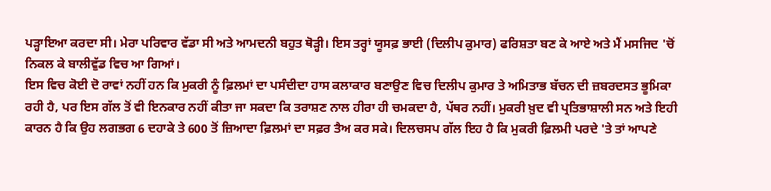ਪੜ੍ਹਾਇਆ ਕਰਦਾ ਸੀ। ਮੇਰਾ ਪਰਿਵਾਰ ਵੱਡਾ ਸੀ ਅਤੇ ਆਮਦਨੀ ਬਹੁਤ ਥੋੜ੍ਹੀ। ਇਸ ਤਰ੍ਹਾਂ ਯੂਸਫ਼ ਭਾਈ (ਦਿਲੀਪ ਕੁਮਾਰ) ਫਰਿਸ਼ਤਾ ਬਣ ਕੇ ਆਏ ਅਤੇ ਮੈਂ ਮਸਜਿਦ 'ਚੋਂ ਨਿਕਲ ਕੇ ਬਾਲੀਵੁੱਡ ਵਿਚ ਆ ਗਿਆਂ।
ਇਸ ਵਿਚ ਕੋਈ ਦੋ ਰਾਵਾਂ ਨਹੀਂ ਹਨ ਕਿ ਮੁਕਰੀ ਨੂੰ ਫ਼ਿਲਮਾਂ ਦਾ ਪਸੰਦੀਦਾ ਹਾਸ ਕਲਾਕਾਰ ਬਣਾਉਣ ਵਿਚ ਦਿਲੀਪ ਕੁਮਾਰ ਤੇ ਅਮਿਤਾਭ ਬੱਚਨ ਦੀ ਜ਼ਬਰਦਸਤ ਭੂਮਿਕਾ ਰਹੀ ਹੈ, ਪਰ ਇਸ ਗੱਲ ਤੋਂ ਵੀ ਇਨਕਾਰ ਨਹੀਂ ਕੀਤਾ ਜਾ ਸਕਦਾ ਕਿ ਤਰਾਸ਼ਣ ਨਾਲ ਹੀਰਾ ਹੀ ਚਮਕਦਾ ਹੈ, ਪੱਥਰ ਨਹੀਂ। ਮੁਕਰੀ ਖ਼ੁਦ ਵੀ ਪ੍ਰਤਿਭਾਸ਼ਾਲੀ ਸਨ ਅਤੇ ਇਹੀ ਕਾਰਨ ਹੈ ਕਿ ਉਹ ਲਗਭਗ 6 ਦਹਾਕੇ ਤੇ 600 ਤੋਂ ਜ਼ਿਆਦਾ ਫ਼ਿਲਮਾਂ ਦਾ ਸਫ਼ਰ ਤੈਅ ਕਰ ਸਕੇ। ਦਿਲਚਸਪ ਗੱਲ ਇਹ ਹੈ ਕਿ ਮੁਕਰੀ ਫ਼ਿਲਮੀ ਪਰਦੇ 'ਤੇ ਤਾਂ ਆਪਣੇ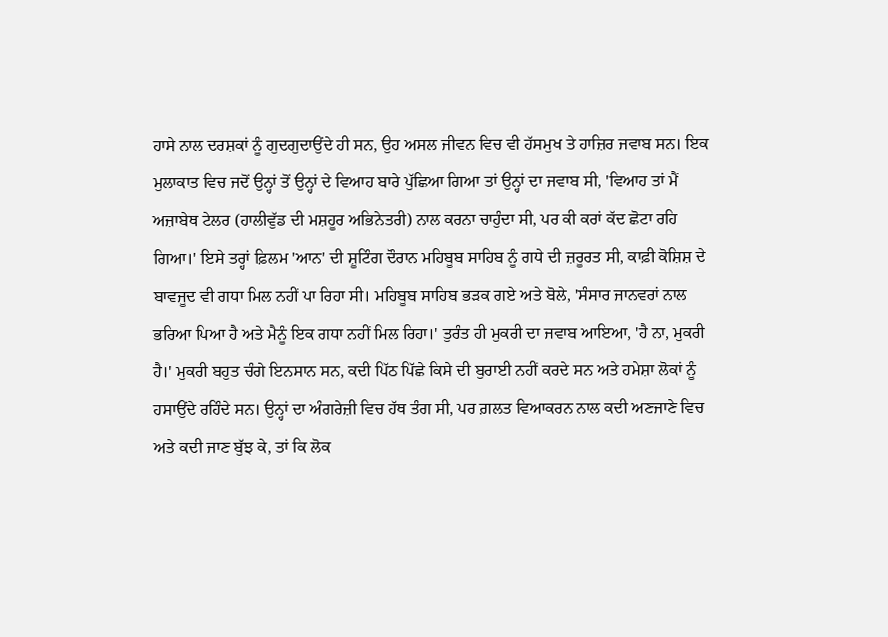ਹਾਸੇ ਨਾਲ ਦਰਸ਼ਕਾਂ ਨੂੰ ਗੁਦਗੁਦਾਉਂਦੇ ਹੀ ਸਨ, ਉਹ ਅਸਲ ਜੀਵਨ ਵਿਚ ਵੀ ਹੱਸਮੁਖ ਤੇ ਹਾਜ਼ਿਰ ਜਵਾਬ ਸਨ। ਇਕ ਮੁਲਾਕਾਤ ਵਿਚ ਜਦੋਂ ਉਨ੍ਹਾਂ ਤੋਂ ਉਨ੍ਹਾਂ ਦੇ ਵਿਆਹ ਬਾਰੇ ਪੁੱਛਿਆ ਗਿਆ ਤਾਂ ਉਨ੍ਹਾਂ ਦਾ ਜਵਾਬ ਸੀ, 'ਵਿਆਹ ਤਾਂ ਮੈਂ ਅਜ਼ਾਬੇਥ ਟੇਲਰ (ਹਾਲੀਵੁੱਡ ਦੀ ਮਸ਼ਹੂਰ ਅਭਿਨੇਤਰੀ) ਨਾਲ ਕਰਨਾ ਚਾਹੁੰਦਾ ਸੀ, ਪਰ ਕੀ ਕਰਾਂ ਕੱਦ ਛੋਟਾ ਰਹਿ ਗਿਆ।' ਇਸੇ ਤਰ੍ਹਾਂ ਫ਼ਿਲਮ 'ਆਨ' ਦੀ ਸ਼ੂਟਿੰਗ ਦੌਰਾਨ ਮਹਿਬੂਬ ਸਾਹਿਬ ਨੂੰ ਗਧੇ ਦੀ ਜ਼ਰੂਰਤ ਸੀ, ਕਾਫ਼ੀ ਕੋਸ਼ਿਸ਼ ਦੇ ਬਾਵਜੂਦ ਵੀ ਗਧਾ ਮਿਲ ਨਹੀਂ ਪਾ ਰਿਹਾ ਸੀ। ਮਹਿਬੂਬ ਸਾਹਿਬ ਭੜਕ ਗਏ ਅਤੇ ਬੋਲੇ, 'ਸੰਸਾਰ ਜਾਨਵਰਾਂ ਨਾਲ ਭਰਿਆ ਪਿਆ ਹੈ ਅਤੇ ਮੈਨੂੰ ਇਕ ਗਧਾ ਨਹੀਂ ਮਿਲ ਰਿਹਾ।' ਤੁਰੰਤ ਹੀ ਮੁਕਰੀ ਦਾ ਜਵਾਬ ਆਇਆ, 'ਹੈ ਨਾ, ਮੁਕਰੀ ਹੈ।' ਮੁਕਰੀ ਬਹੁਤ ਚੰਗੇ ਇਨਸਾਨ ਸਨ, ਕਦੀ ਪਿੱਠ ਪਿੱਛੇ ਕਿਸੇ ਦੀ ਬੁਰਾਈ ਨਹੀਂ ਕਰਦੇ ਸਨ ਅਤੇ ਹਮੇਸ਼ਾ ਲੋਕਾਂ ਨੂੰ ਹਸਾਉਂਦੇ ਰਹਿੰਦੇ ਸਨ। ਉਨ੍ਹਾਂ ਦਾ ਅੰਗਰੇਜ਼ੀ ਵਿਚ ਹੱਥ ਤੰਗ ਸੀ, ਪਰ ਗ਼ਲਤ ਵਿਆਕਰਨ ਨਾਲ ਕਦੀ ਅਣਜਾਣੇ ਵਿਚ ਅਤੇ ਕਦੀ ਜਾਣ ਬੁੱਝ ਕੇ, ਤਾਂ ਕਿ ਲੋਕ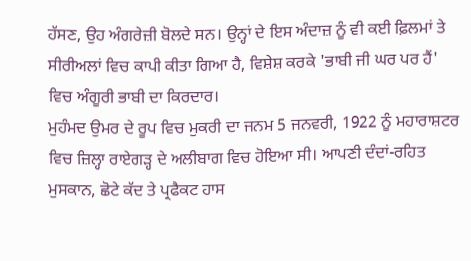ਹੱਸਣ, ਉਹ ਅੰਗਰੇਜ਼ੀ ਬੋਲਦੇ ਸਨ। ਉਨ੍ਹਾਂ ਦੇ ਇਸ ਅੰਦਾਜ਼ ਨੂੰ ਵੀ ਕਈ ਫ਼ਿਲਮਾਂ ਤੇ ਸੀਰੀਅਲਾਂ ਵਿਚ ਕਾਪੀ ਕੀਤਾ ਗਿਆ ਹੈ, ਵਿਸ਼ੇਸ਼ ਕਰਕੇ 'ਭਾਬੀ ਜੀ ਘਰ ਪਰ ਹੈਂ' ਵਿਚ ਅੰਗੂਰੀ ਭਾਬੀ ਦਾ ਕਿਰਦਾਰ।
ਮੁਹੰਮਦ ਉਮਰ ਦੇ ਰੂਪ ਵਿਚ ਮੁਕਰੀ ਦਾ ਜਨਮ 5 ਜਨਵਰੀ, 1922 ਨੂੰ ਮਹਾਰਾਸ਼ਟਰ ਵਿਚ ਜ਼ਿਲ੍ਹਾ ਰਾਏਗੜ੍ਹ ਦੇ ਅਲੀਬਾਗ ਵਿਚ ਹੋਇਆ ਸੀ। ਆਪਣੀ ਦੰਦਾਂ-ਰਹਿਤ ਮੁਸਕਾਨ, ਛੋਟੇ ਕੱਦ ਤੇ ਪ੍ਰਫੈਕਟ ਹਾਸ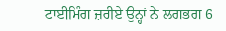ਟਾਈਮਿੰਗ ਜ਼ਰੀਏ ਉਨ੍ਹਾਂ ਨੇ ਲਗਭਗ 6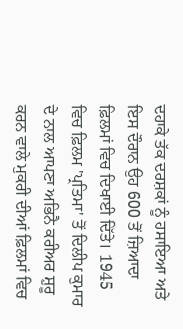ਦਹਾਕੇ ਤੱਕ ਦਰਸ਼ਕਾਂ ਨੂੰ ਹਸਾਇਆ ਅਤੇ ਇਸ ਦੌਰਾਨ ਉਹ 600 ਤੋਂ ਜ਼ਿਆਦਾ ਫ਼ਿਲਮਾਂ ਵਿਚ ਦਿਖਾਈ ਦਿੱਤੇ। 1945 ਵਿਚ ਫ਼ਿਲਮ 'ਪ੍ਰਤਿਮਾ' ਤੋਂ ਦਿਲੀਪ ਕੁਮਾਰ ਦੇ ਨਾਲ ਆਪਣਾ ਅਭਿਨੈ ਕਰੀਅਰ ਸ਼ੁਰੂ ਕਰਨ ਵਾਲੇ ਮੁਕਰੀ ਦੀਆਂ ਫ਼ਿਲਮਾਂ ਵਿਚ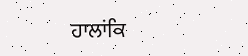ਹਾਲਾਂਕਿ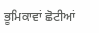ਭੂਮਿਕਾਵਾਂ ਛੋਟੀਆਂ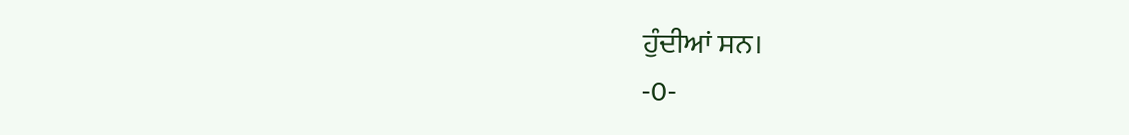ਹੁੰਦੀਆਂ ਸਨ।
-0-